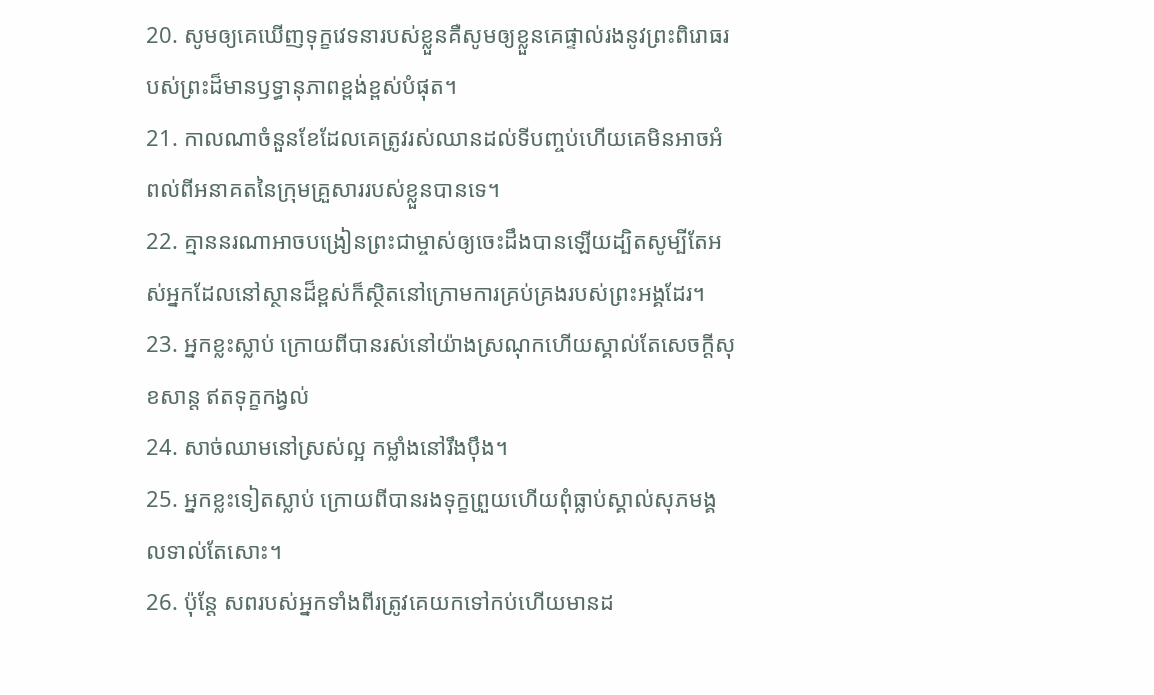20. សូមឲ្យគេឃើញទុក្ខវេទនារបស់ខ្លួនគឺសូមឲ្យខ្លួនគេផ្ទាល់រងនូវព្រះពិរោធរបស់ព្រះដ៏មានឫទ្ធានុភាពខ្ពង់ខ្ពស់បំផុត។
21. កាលណាចំនួនខែដែលគេត្រូវរស់ឈានដល់ទីបញ្ចប់ហើយគេមិនអាចអំពល់ពីអនាគតនៃក្រុមគ្រួសាររបស់ខ្លួនបានទេ។
22. គ្មាននរណាអាចបង្រៀនព្រះជាម្ចាស់ឲ្យចេះដឹងបានឡើយដ្បិតសូម្បីតែអស់អ្នកដែលនៅស្ថានដ៏ខ្ពស់ក៏ស្ថិតនៅក្រោមការគ្រប់គ្រងរបស់ព្រះអង្គដែរ។
23. អ្នកខ្លះស្លាប់ ក្រោយពីបានរស់នៅយ៉ាងស្រណុកហើយស្គាល់តែសេចក្ដីសុខសាន្ត ឥតទុក្ខកង្វល់
24. សាច់ឈាមនៅស្រស់ល្អ កម្លាំងនៅរឹងប៉ឹង។
25. អ្នកខ្លះទៀតស្លាប់ ក្រោយពីបានរងទុក្ខព្រួយហើយពុំធ្លាប់ស្គាល់សុភមង្គលទាល់តែសោះ។
26. ប៉ុន្តែ សពរបស់អ្នកទាំងពីរត្រូវគេយកទៅកប់ហើយមានដ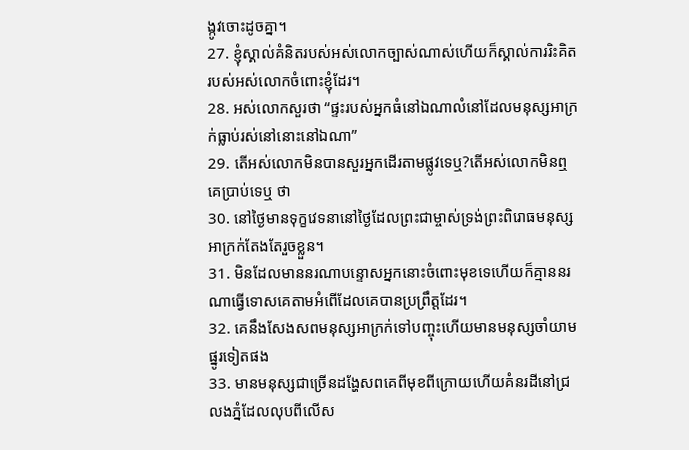ង្កូវចោះដូចគ្នា។
27. ខ្ញុំស្គាល់គំនិតរបស់អស់លោកច្បាស់ណាស់ហើយក៏ស្គាល់ការរិះគិតរបស់អស់លោកចំពោះខ្ញុំដែរ។
28. អស់លោកសួរថា “ផ្ទះរបស់អ្នកធំនៅឯណាលំនៅដែលមនុស្សអាក្រក់ធ្លាប់រស់នៅនោះនៅឯណា”
29. តើអស់លោកមិនបានសួរអ្នកដើរតាមផ្លូវទេឬ?តើអស់លោកមិនឮគេប្រាប់ទេឬ ថា
30. នៅថ្ងៃមានទុក្ខវេទនានៅថ្ងៃដែលព្រះជាម្ចាស់ទ្រង់ព្រះពិរោធមនុស្សអាក្រក់តែងតែរួចខ្លួន។
31. មិនដែលមាននរណាបន្ទោសអ្នកនោះចំពោះមុខទេហើយក៏គ្មាននរណាធ្វើទោសគេតាមអំពើដែលគេបានប្រព្រឹត្តដែរ។
32. គេនឹងសែងសពមនុស្សអាក្រក់ទៅបញ្ចុះហើយមានមនុស្សចាំយាមផ្នូរទៀតផង
33. មានមនុស្សជាច្រើនដង្ហែសពគេពីមុខពីក្រោយហើយគំនរដីនៅជ្រលងភ្នំដែលលុបពីលើស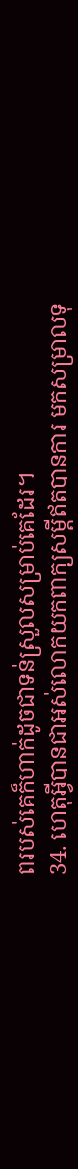ពរបស់គេក៏ហាក់ដូចជាទន់ស្រួលសម្រាប់គេដែរ។
34. ហេតុអ្វីបានជាអស់លោកយកពាក្យសម្ដីឥតបានការ មកសម្រាលទុ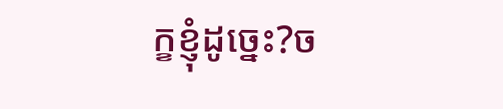ក្ខខ្ញុំដូច្នេះ?ច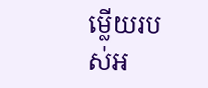ម្លើយរបស់អ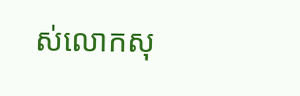ស់លោកសុ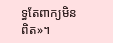ទ្ធតែពាក្យមិនពិត»។